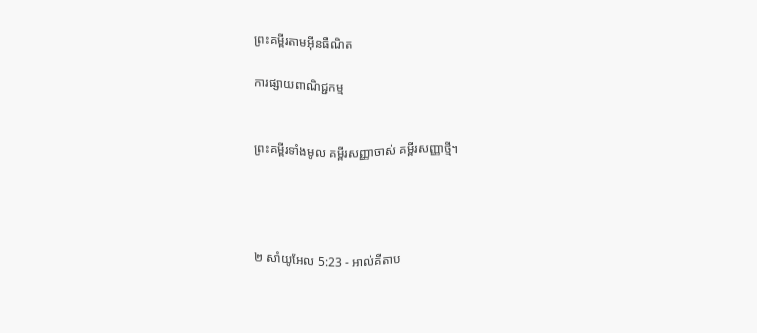ព្រះគម្ពីរតាមអ៊ីនធឺណិត

ការផ្សាយពាណិជ្ជកម្ម


ព្រះគម្ពីរទាំងមូល គម្ពីរសញ្ញាចាស់ គម្ពីរសញ្ញាថ្មី។




២ សាំ‌យូ‌អែល 5:23 - អាល់គីតាប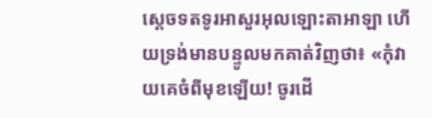ស្តេចទតទូរអាសួរអុលឡោះ‌តាអាឡា ហើយទ្រង់មានបន្ទូលមកគាត់វិញថា៖ «កុំវាយគេចំពីមុខឡើយ! ចូរដើ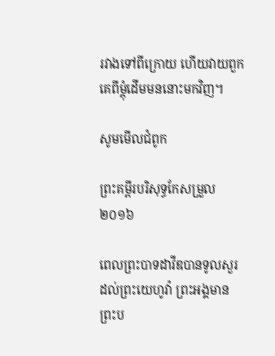រវាងទៅពីក្រោយ ហើយវាយពួកគេពីម្តុំដើមមននោះមកវិញ។

សូមមើលជំពូក

ព្រះគម្ពីរបរិសុទ្ធកែសម្រួល ២០១៦

ពេលព្រះបាទដាវីឌបានទូលសួរដល់ព្រះ‌យេហូវ៉ា ព្រះ‌អង្គមានព្រះ‌ប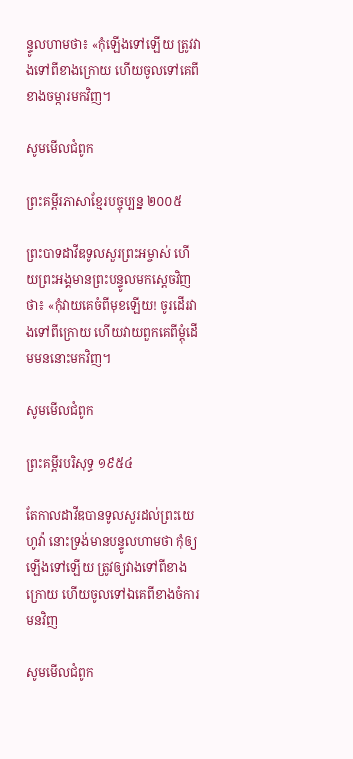ន្ទូលហាមថា៖ «កុំឡើងទៅឡើយ ត្រូវវាងទៅពីខាងក្រោយ ហើយចូលទៅគេពីខាងចម្ការមកវិញ។

សូមមើលជំពូក

ព្រះគម្ពីរភាសាខ្មែរបច្ចុប្បន្ន ២០០៥

ព្រះ‌បាទដាវីឌទូលសួរព្រះ‌អម្ចាស់ ហើយព្រះអង្គមានព្រះ‌បន្ទូលមកស្ដេចវិញថា៖ «កុំវាយគេចំពីមុខឡើយ! ចូរដើរវាងទៅពីក្រោយ ហើយវាយពួកគេពីម្ដុំដើមមននោះមកវិញ។

សូមមើលជំពូក

ព្រះគម្ពីរបរិសុទ្ធ ១៩៥៤

តែកាលដាវីឌបានទូលសួរដល់ព្រះ‌យេហូវ៉ា នោះទ្រង់មានបន្ទូលហាមថា កុំឲ្យឡើងទៅឡើយ ត្រូវឲ្យវាងទៅពីខាងក្រោយ ហើយចូលទៅឯគេពីខាងចំការមនវិញ

សូមមើលជំពូក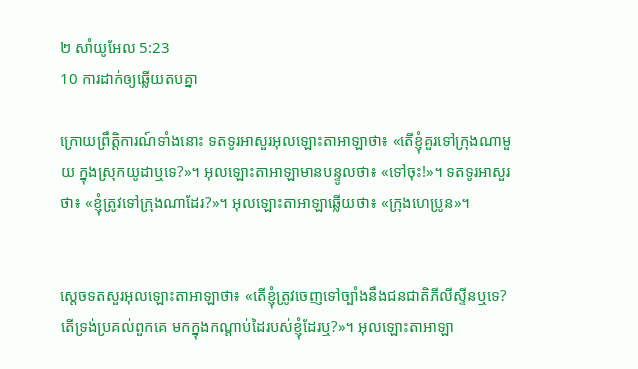២ សាំ‌យូ‌អែល 5:23
10 ការដាក់ឲ្យឆ្លើយតបគ្នា

ក្រោយព្រឹត្តិ‌ការណ៍ទាំងនោះ ទតទូរអាសួរអុលឡោះ‌តាអាឡាថា៖ «តើខ្ញុំគួរទៅក្រុងណាមួយ ក្នុងស្រុកយូដាឬទេ?»។ អុលឡោះ‌តាអាឡាមានបន្ទូលថា៖ «ទៅចុះ!»។ ទតទូរអាសួរថា៖ «ខ្ញុំត្រូវទៅក្រុងណាដែរ?»។ អុលឡោះ‌តាអាឡាឆ្លើយថា៖ «ក្រុងហេ‌ប្រូន»។


ស្តេចទតសួរអុលឡោះ‌តាអាឡាថា៖ «តើខ្ញុំត្រូវចេញទៅច្បាំងនឹងជន‌ជាតិភីលី‌ស្ទីនឬទេ? តើទ្រង់ប្រគល់ពួកគេ មកក្នុងកណ្តាប់ដៃរបស់ខ្ញុំដែរឬ?»។ អុលឡោះ‌តាអាឡា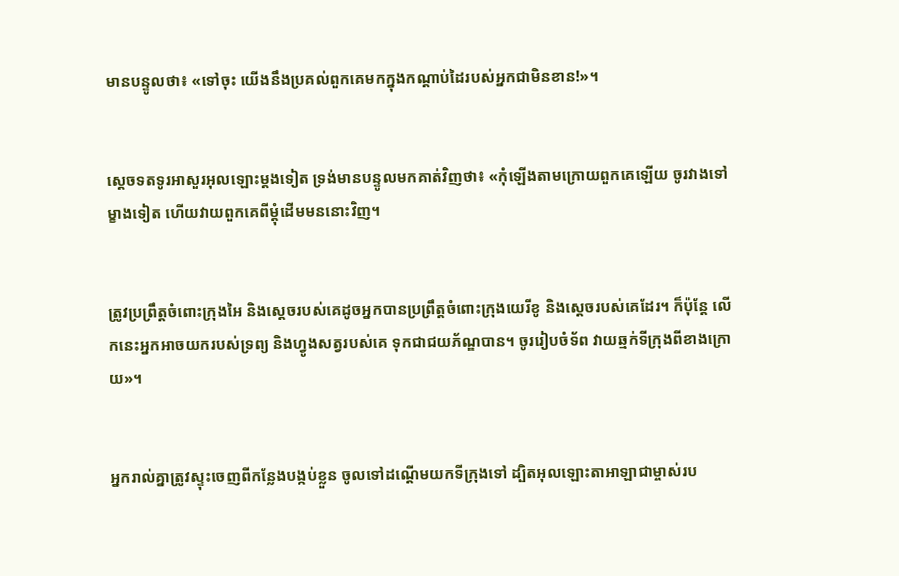មានបន្ទូលថា៖ «ទៅចុះ យើងនឹងប្រគល់ពួកគេមកក្នុងកណ្តាប់ដៃរបស់អ្នកជាមិនខាន!»។


ស្តេចទតទូរអាសួរអុលឡោះម្តងទៀត ទ្រង់មានបន្ទូលមកគាត់វិញថា៖ «កុំឡើងតាមក្រោយពួកគេឡើយ ចូរវាងទៅម្ខាងទៀត ហើយវាយពួកគេពីម្តុំដើមមននោះវិញ។


ត្រូវប្រព្រឹត្តចំពោះក្រុងអៃ និងស្តេចរបស់គេដូចអ្នកបានប្រព្រឹត្តចំពោះក្រុងយេរីខូ និងស្តេចរបស់គេដែរ។ ក៏ប៉ុន្តែ លើកនេះអ្នកអាចយករបស់ទ្រព្យ និងហ្វូងសត្វរបស់គេ ទុកជាជយ‌ភ័ណ្ឌបាន។ ចូររៀប‌ចំទ័ព វាយឆ្មក់ទី‌ក្រុងពីខាងក្រោយ»។


អ្នករាល់គ្នាត្រូវស្ទុះចេញពីកន្លែងបង្កប់ខ្លួន ចូលទៅដណ្តើមយកទី‌ក្រុងទៅ ដ្បិតអុលឡោះ‌តាអាឡាជាម្ចាស់រប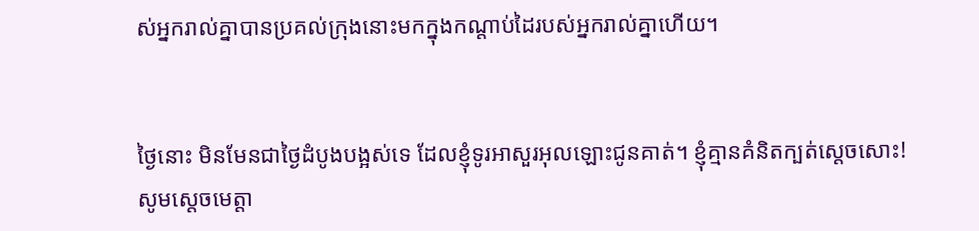ស់អ្នករាល់គ្នាបានប្រគល់ក្រុងនោះមកក្នុងកណ្តាប់ដៃរបស់អ្នករាល់គ្នាហើយ។


ថ្ងៃនោះ មិនមែនជាថ្ងៃដំបូងបង្អស់ទេ ដែលខ្ញុំទូរអាសួរអុលឡោះជូនគាត់។ ខ្ញុំគ្មានគំនិតក្បត់ស្តេចសោះ! សូមស្តេចមេត្តា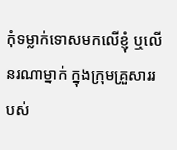កុំទម្លាក់ទោសមកលើខ្ញុំ ឬលើនរណាម្នាក់ ក្នុងក្រុមគ្រួសាររបស់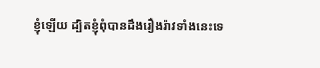ខ្ញុំឡើយ ដ្បិតខ្ញុំពុំបានដឹងរឿងរ៉ាវទាំងនេះទេ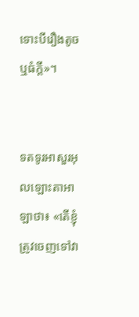ទោះបីរឿងតូច ឬធំក្តី»។


ទតទូរអាសួរអុលឡោះ‌តាអាឡាថា៖ «តើខ្ញុំត្រូវចេញទៅវា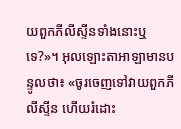យពួកភីលី‌ស្ទីនទាំងនោះឬទេ?»។ អុលឡោះ‌តាអាឡាមានបន្ទូលថា៖ «ចូរចេញទៅវាយពួកភីលី‌ស្ទីន ហើយរំដោះ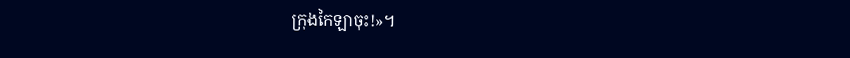ក្រុងកៃឡាចុះ!»។